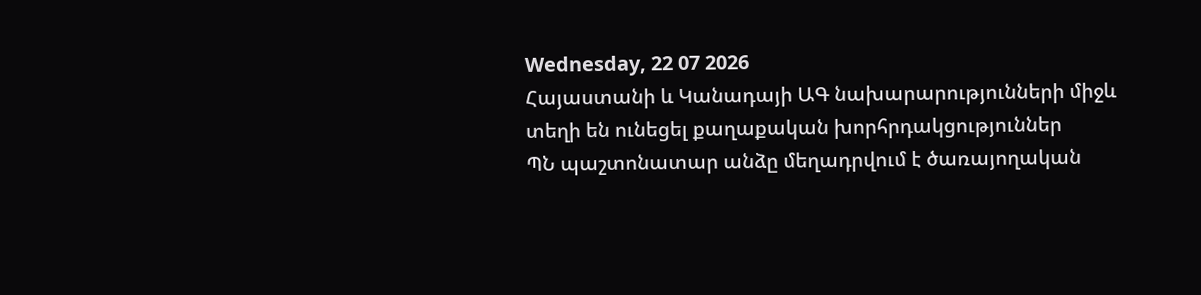Wednesday, 22 07 2026
Հայաստանի և Կանադայի ԱԳ նախարարությունների միջև տեղի են ունեցել քաղաքական խորհրդակցություններ
ՊՆ պաշտոնատար անձը մեղադրվում է ծառայողական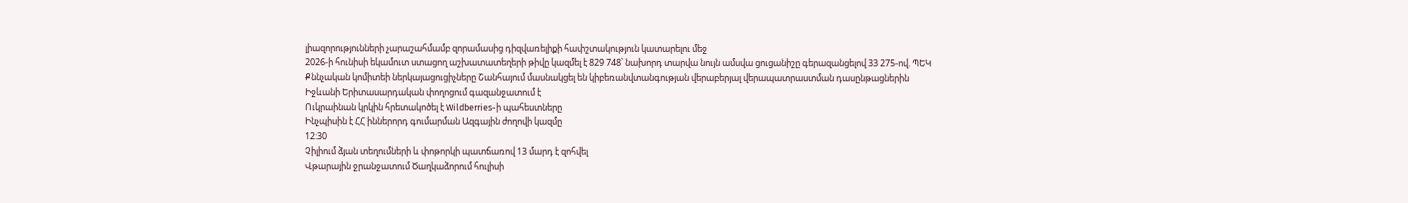լիազորությունների չարաշահմամբ զորամասից դիզվառելիքի հափշտակություն կատարելու մեջ
2026-ի հունիսի եկամուտ ստացող աշխատատեղերի թիվը կազմել է 829 748՝ նախորդ տարվա նույն ամսվա ցուցանիշը գերազանցելով 33 275-ով. ՊԵԿ
Քննչական կոմիտեի ներկայացուցիչները Շանհայում մասնակցել են կիբեռանվտանգության վերաբերյալ վերապատրաստման դասընթացներին
Իջևանի Երիտասարդական փողոցում գազանջատում է
Ուկրաինան կրկին հրետակոծել է Wildberries-ի պահեստները
Ինչպիսին է ՀՀ իններորդ գումարման Ազգային ժողովի կազմը
12:30
Չիլիում ձյան տեղումների և փոթորկի պատճառով 13 մարդ է զոհվել
Վթարային ջրանջատում Ծաղկաձորում հուլիսի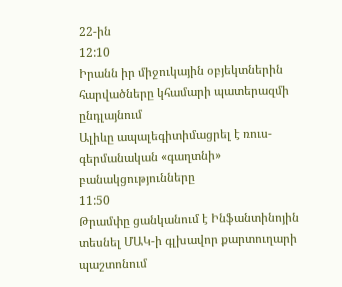22-ին
12:10
Իրանն իր միջուկային օբյեկտներին հարվածները կհամարի պատերազմի ընդլայնում
Ալիևը ապալեգիտիմացրել է ռուս-գերմանական «գաղտնի» բանակցությունները
11:50
Թրամփը ցանկանում է Ինֆանտինոյին տեսնել ՄԱԿ-ի գլխավոր քարտուղարի պաշտոնում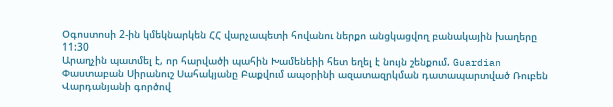Օգոստոսի 2-ին կմեկնարկեն ՀՀ վարչապետի հովանու ներքո անցկացվող բանակային խաղերը
11:30
Արաղչին պատմել է, որ հարվածի պահին Խամենեիի հետ եղել է նույն շենքում. Guardian
Փաստաբան Սիրանուշ Սահակյանը Բաքվում ապօրինի ազատազրկման դատապարտված Ռուբեն Վարդանյանի գործով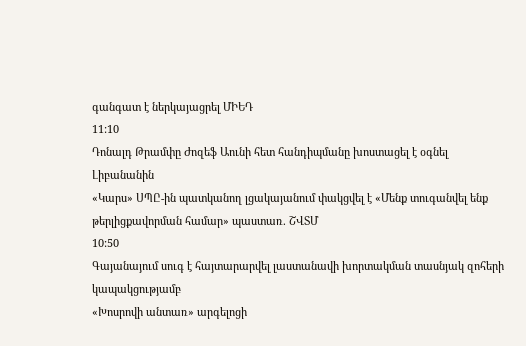գանգատ է ներկայացրել ՄԻԵԴ
11:10
Դոնալդ Թրամփը Ժոզեֆ Աունի հետ հանդիպմանը խոստացել է օգնել Լիբանանին
«Կարս» ՍՊԸ-ին պատկանող լցակայանում փակցվել է «Մենք տուգանվել ենք թերլիցքավորման համար» պաստառ. ՇՎՏՄ
10:50
Գայանայում սուգ է հայտարարվել լաստանավի խորտակման տասնյակ զոհերի կապակցությամբ
«Խոսրովի անտառ» արգելոցի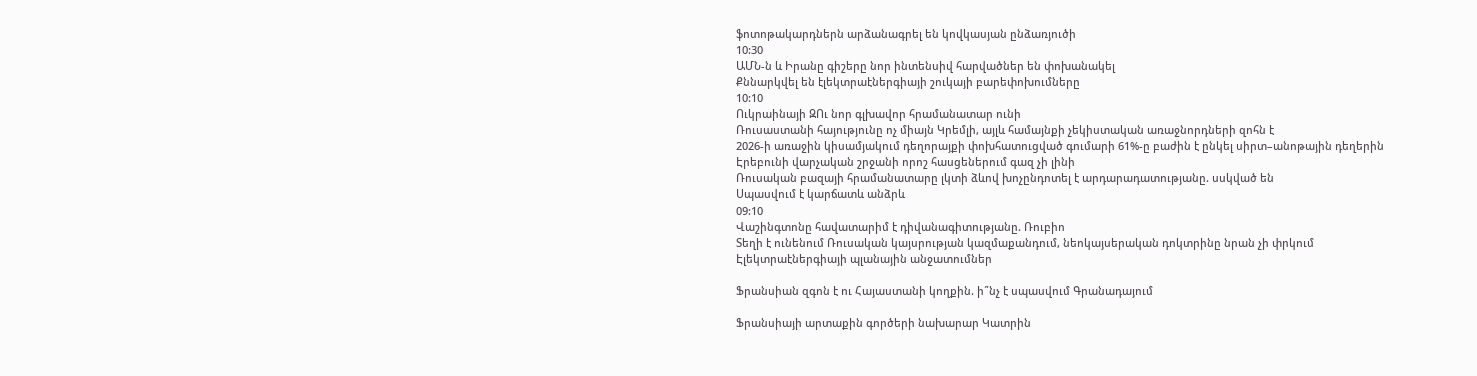ֆոտոթակարդներն արձանագրել են կովկասյան ընձառյուծի
10:30
ԱՄՆ-ն և Իրանը գիշերը նոր ինտենսիվ հարվածներ են փոխանակել
Քննարկվել են էլեկտրաէներգիայի շուկայի բարեփոխումները
10:10
Ուկրաինայի ԶՈւ նոր գլխավոր հրամանատար ունի
Ռուսաստանի հայությունը ոչ միայն Կրեմլի, այլև համայնքի չեկիստական առաջնորդների զոհն է
2026-ի առաջին կիսամյակում դեղորայքի փոխհատուցված գումարի 61%-ը բաժին է ընկել սիրտ–անոթային դեղերին
Էրեբունի վարչական շրջանի որոշ հասցեներում գազ չի լինի
Ռուսական բազայի հրամանատարը լկտի ձևով խոչընդոտել է արդարադատությանը. սսկված են
Սպասվում է կարճատև անձրև
09:10
Վաշինգտոնը հավատարիմ է դիվանագիտությանը. Ռուբիո
Տեղի է ունենում Ռուսական կայսրության կազմաքանդում, նեոկայսերական դոկտրինը նրան չի փրկում
Էլեկտրաէներգիայի պլանային անջատումներ

Ֆրանսիան զգոն է ու Հայաստանի կողքին. ի՞նչ է սպասվում Գրանադայում

Ֆրանսիայի արտաքին գործերի նախարար Կատրին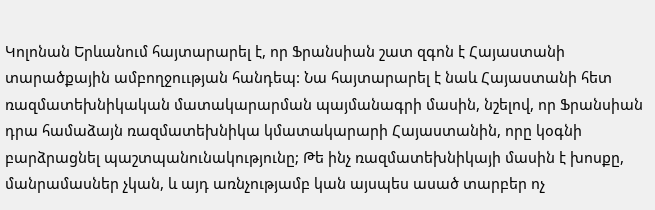Կոլոնան Երևանում հայտարարել է, որ Ֆրանսիան շատ զգոն է Հայաստանի տարածքային ամբողջոււթյան հանդեպ: Նա հայտարարել է նաև Հայաստանի հետ ռազմատեխնիկական մատակարարման պայմանագրի մասին, նշելով, որ Ֆրանսիան դրա համաձայն ռազմատեխնիկա կմատակարարի Հայաստանին, որը կօգնի բարձրացնել պաշտպանունակությունը; Թե ինչ ռազմատեխնիկայի մասին է խոսքը, մանրամասներ չկան, և այդ առնչությամբ կան այսպես ասած տարբեր ոչ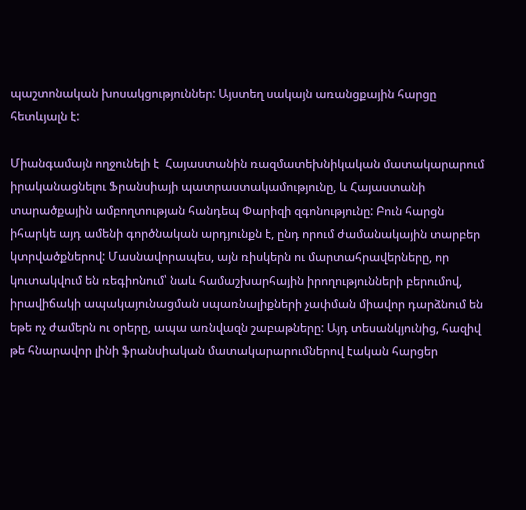պաշտոնական խոսակցություններ: Այստեղ սակայն առանցքային հարցը հետևյալն է:

Միանգամայն ողջունելի է  Հայաստանին ռազմատեխնիկական մատակարարում իրականացնելու Ֆրանսիայի պատրաստակամությունը, և Հայաստանի տարածքային ամբողտության հանդեպ Փարիզի զգոնությունը: Բուն հարցն իհարկե այդ ամենի գործնական արդյունքն է, ընդ որում ժամանակային տարբեր կտրվածքներով: Մասնավորապես, այն ռիսկերն ու մարտահրավերները, որ կուտակվում են ռեգիոնում՝ նաև համաշխարհային իրողությունների բերումով, իրավիճակի ապակայունացման սպառնալիքների չափման միավոր դարձնում են եթե ոչ ժամերն ու օրերը, ապա առնվազն շաբաթները: Այդ տեսանկյունից, հազիվ թե հնարավոր լինի ֆրանսիական մատակարարումներով էական հարցեր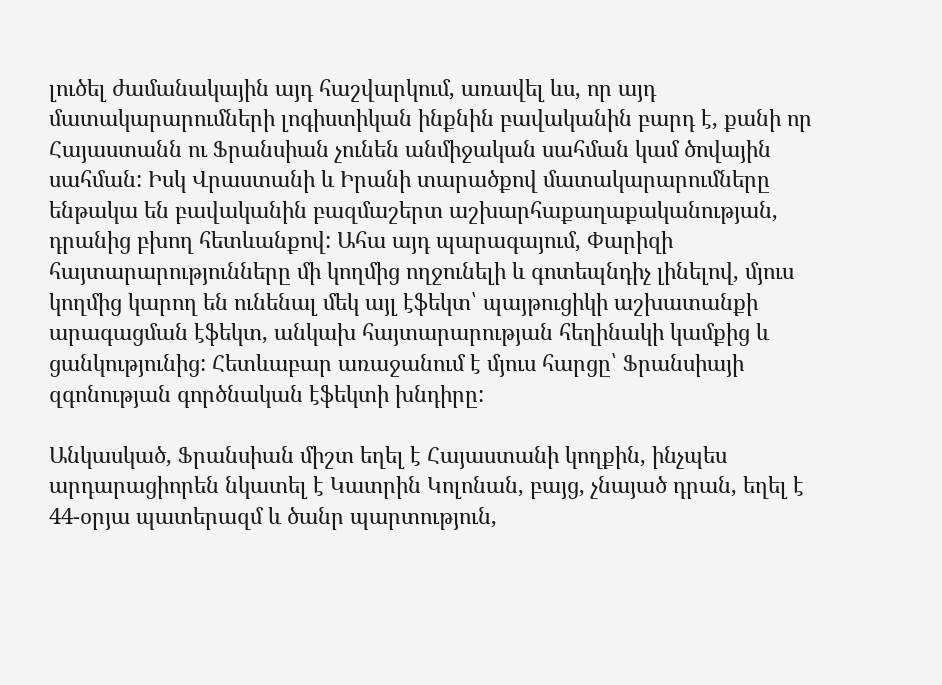լուծել ժամանակային այդ հաշվարկում, առավել ևս, որ այդ մատակարարումների լոգիստիկան ինքնին բավականին բարդ է, քանի որ Հայաստանն ու Ֆրանսիան չունեն անմիջական սահման կամ ծովային սահման: Իսկ Վրաստանի և Իրանի տարածքով մատակարարումները ենթակա են բավականին բազմաշերտ աշխարհաքաղաքականության, դրանից բխող հետևանքով: Ահա այդ պարագայում, Փարիզի հայտարարությունները մի կողմից ողջունելի և գոտեպնդիչ լինելով, մյուս կողմից կարող են ունենալ մեկ այլ էֆեկտ՝ պայթուցիկի աշխատանքի արագացման էֆեկտ, անկախ հայտարարության հեղինակի կամքից և ցանկությունից: Հետևաբար առաջանում է մյուս հարցը՝ Ֆրանսիայի զգոնության գործնական էֆեկտի խնդիրը:

Անկասկած, Ֆրանսիան միշտ եղել է Հայաստանի կողքին, ինչպես արդարացիորեն նկատել է Կատրին Կոլոնան, բայց, չնայած դրան, եղել է 44-օրյա պատերազմ և ծանր պարտություն,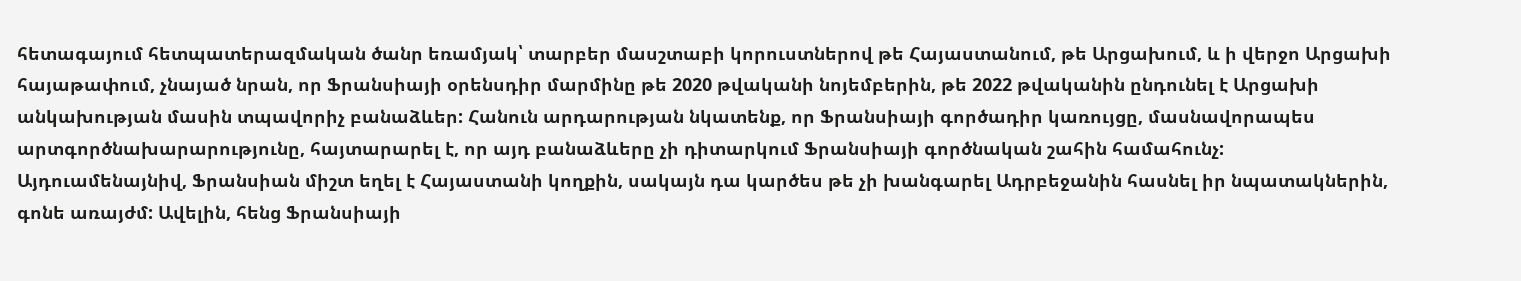հետագայում հետպատերազմական ծանր եռամյակ՝ տարբեր մասշտաբի կորուստներով թե Հայաստանում, թե Արցախում, և ի վերջո Արցախի հայաթափում, չնայած նրան, որ Ֆրանսիայի օրենսդիր մարմինը թե 2020 թվականի նոյեմբերին, թե 2022 թվականին ընդունել է Արցախի անկախության մասին տպավորիչ բանաձևեր: Հանուն արդարության նկատենք, որ Ֆրանսիայի գործադիր կառույցը, մասնավորապես արտգործնախարարությունը, հայտարարել է, որ այդ բանաձևերը չի դիտարկում Ֆրանսիայի գործնական շահին համահունչ: Այդուամենայնիվ, Ֆրանսիան միշտ եղել է Հայաստանի կողքին, սակայն դա կարծես թե չի խանգարել Ադրբեջանին հասնել իր նպատակներին, գոնե առայժմ: Ավելին, հենց Ֆրանսիայի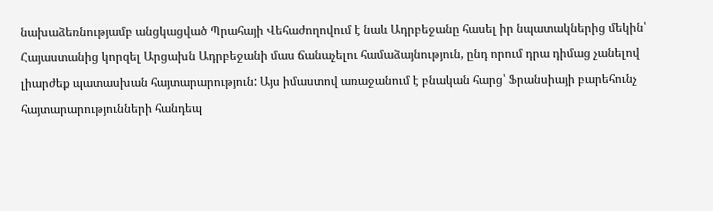նախաձեռնությամբ անցկացված Պրահայի Վեհաժողովում է նաև Ադրբեջանը հասել իր նպատակներից մեկին՝ Հայաստանից կորզել Արցախն Ադրբեջանի մաս ճանաչելու համաձայնություն, ընդ որում դրա դիմաց չանելով լիարժեք պատասխան հայտարարություն: Այս իմաստով առաջանում է բնական հարց՝ Ֆրանսիայի բարեհունչ հայտարարությունների հանդեպ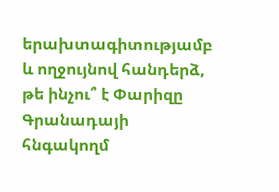երախտագիտությամբ և ողջույնով հանդերձ, թե ինչու՞ է Փարիզը Գրանադայի հնգակողմ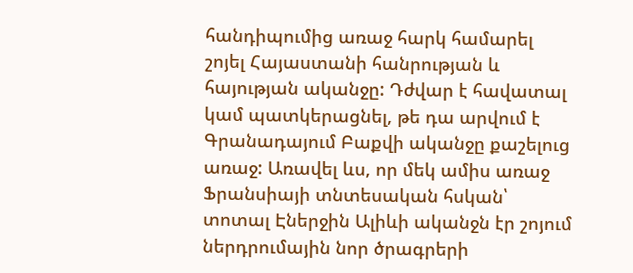հանդիպումից առաջ հարկ համարել շոյել Հայաստանի հանրության և հայության ականջը: Դժվար է հավատալ  կամ պատկերացնել, թե դա արվում է Գրանադայում Բաքվի ականջը քաշելուց առաջ: Առավել ևս, որ մեկ ամիս առաջ Ֆրանսիայի տնտեսական հսկան՝ տոտալ Էներջին Ալիևի ականջն էր շոյում ներդրումային նոր ծրագրերի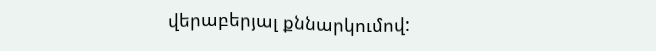վերաբերյալ քննարկումով: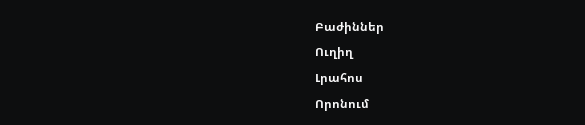Բաժիններ
Ուղիղ
Լրահոս
Որոնում